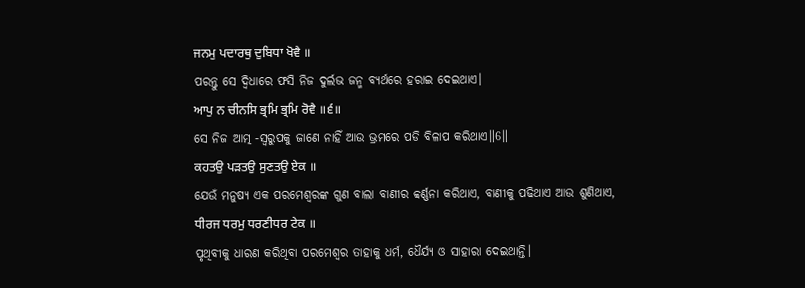ਜਨਮੁ ਪਦਾਰਥੁ ਦੁਬਿਧਾ ਖੋਵੈ ॥
ପରନ୍ତୁ ସେ ଦ୍ଵିଧାରେ ଫସି ନିଜ ଦୁର୍ଲଭ ଜନ୍ମ ବ୍ୟର୍ଥରେ ହରାଇ ଦେଇଥାଏ।
ਆਪੁ ਨ ਚੀਨਸਿ ਭ੍ਰਮਿ ਭ੍ਰਮਿ ਰੋਵੈ ॥੬॥
ସେ ନିଜ ଆତ୍ମ -ସ୍ଵରୁପକୁ ଜାଣେ ନାହିଁ ଆଉ ଭ୍ରମରେ ପଡି ବିଳାପ କରିଥାଏ॥6॥
ਕਹਤਉ ਪੜਤਉ ਸੁਣਤਉ ਏਕ ॥
ଯେଉଁ ମନୁଷ୍ୟ ଏକ ପରମେଶ୍ଵରଙ୍କ ଗୁଣ ବାଲା ବାଣୀର ବ୍ବର୍ଣ୍ଣନା କରିଥାଏ, ବାଣୀକୁ ପଢିଥାଏ ଆଉ ଶୁଣିଥାଏ,
ਧੀਰਜ ਧਰਮੁ ਧਰਣੀਧਰ ਟੇਕ ॥
ପୃଥିବୀକୁ ଧାରଣ କରିଥିବା ପରମେଶ୍ଵର ତାହାକୁ ଧର୍ମ, ଧୈର୍ଯ୍ୟ ଓ ସାହାରା ଦେଇଥାନ୍ତି।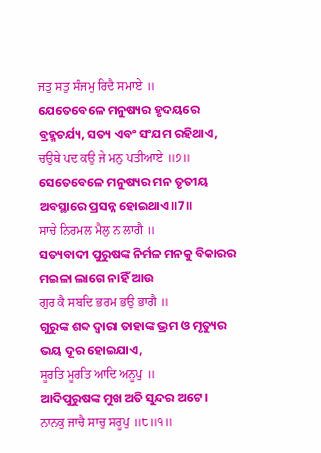ਜਤੁ ਸਤੁ ਸੰਜਮੁ ਰਿਦੈ ਸਮਾਏ ॥
ଯେତେବେଳେ ମନୁଷ୍ୟର ହୃଦୟରେ ବ୍ରହ୍ମଚର୍ଯ୍ୟ, ସତ୍ୟ ଏବଂ ସଂଯମ ରହିଥାଏ,
ਚਉਥੇ ਪਦ ਕਉ ਜੇ ਮਨੁ ਪਤੀਆਏ ॥੭॥
ସେତେବେଳେ ମନୁଷ୍ୟର ମନ ତୃତୀୟ ଅବସ୍ଥାରେ ପ୍ରସନ୍ନ ହୋଇଥାଏ॥7॥
ਸਾਚੇ ਨਿਰਮਲ ਮੈਲੁ ਨ ਲਾਗੈ ॥
ସତ୍ୟବାଦୀ ପୁରୁଷଙ୍କ ନିର୍ମଳ ମନକୁ ବିକାରର ମଇଳା ଲାଗେ ନାହିଁ ଆଉ
ਗੁਰ ਕੈ ਸਬਦਿ ਭਰਮ ਭਉ ਭਾਗੈ ॥
ଗୁରୁଙ୍କ ଶବ୍ଦ ଦ୍ଵାରା ତାହାଙ୍କ ଭ୍ରମ ଓ ମୃତ୍ୟୁର ଭୟ ଦୂର ହୋଇଯାଏ,
ਸੂਰਤਿ ਮੂਰਤਿ ਆਦਿ ਅਨੂਪੁ ॥
ଆଦିପୁରୁଷଙ୍କ ମୁଖ ଅତି ସୁନ୍ଦର ଅଟେ।
ਨਾਨਕੁ ਜਾਚੈ ਸਾਚੁ ਸਰੂਪੁ ॥੮॥੧॥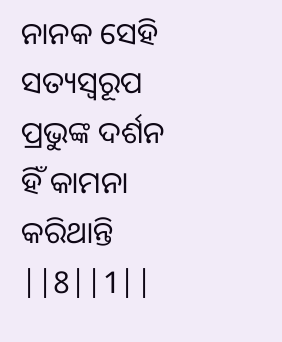ନାନକ ସେହି ସତ୍ୟସ୍ଵରୂପ ପ୍ରଭୁଙ୍କ ଦର୍ଶନ ହିଁ କାମନା କରିଥାନ୍ତି ||8||1||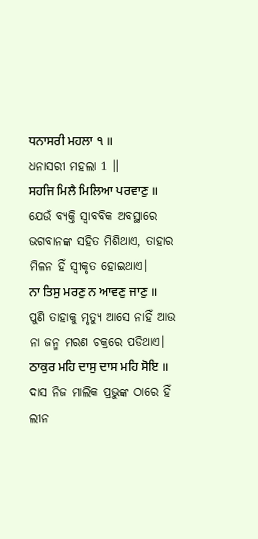ਧਨਾਸਰੀ ਮਹਲਾ ੧ ॥
ଧନାସରୀ ମହଲା 1 ॥
ਸਹਜਿ ਮਿਲੈ ਮਿਲਿਆ ਪਰਵਾਣੁ ॥
ଯେଉଁ ବ୍ୟକ୍ତି ସ୍ଵାବବିକ ଅବସ୍ଥାରେ ଭଗବାନଙ୍କ ସହିତ ମିଶିଥାଏ, ତାହାର ମିଳନ ହିଁ ସ୍ଵୀକୃତ ହୋଇଥାଏ।
ਨਾ ਤਿਸੁ ਮਰਣੁ ਨ ਆਵਣੁ ਜਾਣੁ ॥
ପୁଣି ତାହାକୁ ମୃତ୍ୟୁ ଆସେ ନାହିଁ ଆଉ ନା ଜନ୍ମ ମରଣ ଚକ୍ରରେ ପଡିଥାଏ।
ਠਾਕੁਰ ਮਹਿ ਦਾਸੁ ਦਾਸ ਮਹਿ ਸੋਇ ॥
ଦାସ ନିଜ ମାଲିକ ପ୍ରଭୁଙ୍କ ଠାରେ ହିଁ ଲୀନ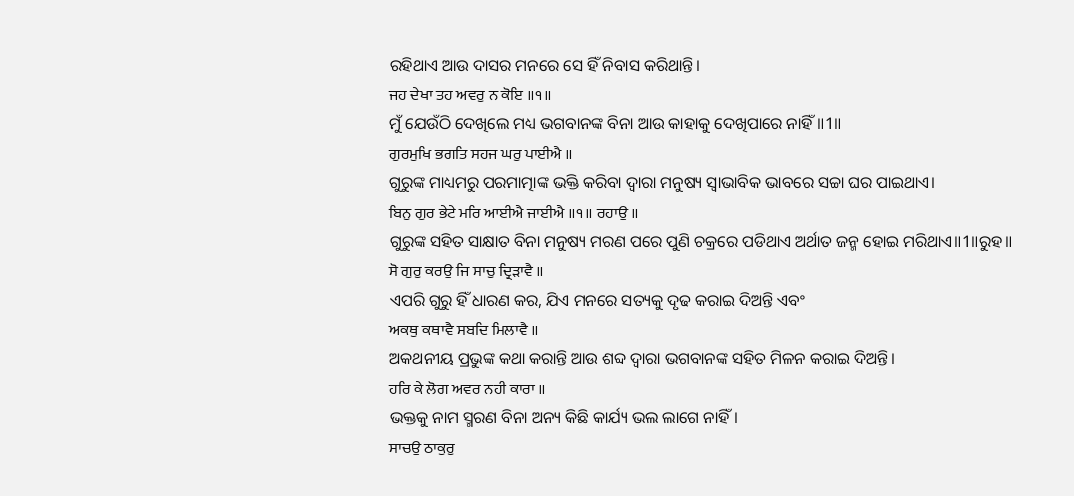ରହିଥାଏ ଆଉ ଦାସର ମନରେ ସେ ହିଁ ନିବାସ କରିଥାନ୍ତି।
ਜਹ ਦੇਖਾ ਤਹ ਅਵਰੁ ਨ ਕੋਇ ॥੧॥
ମୁଁ ଯେଉଁଠି ଦେଖିଲେ ମଧ୍ୟ ଭଗବାନଙ୍କ ବିନା ଆଉ କାହାକୁ ଦେଖିପାରେ ନାହିଁ॥1॥
ਗੁਰਮੁਖਿ ਭਗਤਿ ਸਹਜ ਘਰੁ ਪਾਈਐ ॥
ଗୁରୁଙ୍କ ମାଧ୍ୟମରୁ ପରମାତ୍ମାଙ୍କ ଭକ୍ତି କରିବା ଦ୍ଵାରା ମନୁଷ୍ୟ ସ୍ଵାଭାବିକ ଭାବରେ ସଚ୍ଚା ଘର ପାଇଥାଏ।
ਬਿਨੁ ਗੁਰ ਭੇਟੇ ਮਰਿ ਆਈਐ ਜਾਈਐ ॥੧॥ ਰਹਾਉ ॥
ଗୁରୁଙ୍କ ସହିତ ସାକ୍ଷାତ ବିନା ମନୁଷ୍ୟ ମରଣ ପରେ ପୁଣି ଚକ୍ରରେ ପଡିଥାଏ ଅର୍ଥାତ ଜନ୍ମ ହୋଇ ମରିଥାଏ॥1॥ରୁହ॥
ਸੋ ਗੁਰੁ ਕਰਉ ਜਿ ਸਾਚੁ ਦ੍ਰਿੜਾਵੈ ॥
ଏପରି ଗୁରୁ ହିଁ ଧାରଣ କର, ଯିଏ ମନରେ ସତ୍ୟକୁ ଦୃଢ କରାଇ ଦିଅନ୍ତି ଏବଂ
ਅਕਥੁ ਕਥਾਵੈ ਸਬਦਿ ਮਿਲਾਵੈ ॥
ଅକଥନୀୟ ପ୍ରଭୁଙ୍କ କଥା କରାନ୍ତି ଆଉ ଶବ୍ଦ ଦ୍ଵାରା ଭଗବାନଙ୍କ ସହିତ ମିଳନ କରାଇ ଦିଅନ୍ତି।
ਹਰਿ ਕੇ ਲੋਗ ਅਵਰ ਨਹੀ ਕਾਰਾ ॥
ଭକ୍ତକୁ ନାମ ସ୍ମରଣ ବିନା ଅନ୍ୟ କିଛି କାର୍ଯ୍ୟ ଭଲ ଲାଗେ ନାହିଁ।
ਸਾਚਉ ਠਾਕੁਰੁ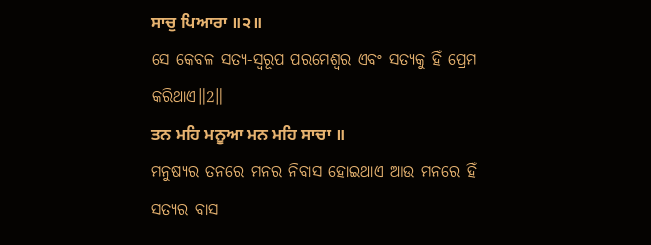ਸਾਚੁ ਪਿਆਰਾ ॥੨॥
ସେ କେବଳ ସତ୍ୟ-ସ୍ୱରୂପ ପରମେଶ୍ଵର ଏବଂ ସତ୍ୟକୁ ହିଁ ପ୍ରେମ କରିଥାଏ॥2॥
ਤਨ ਮਹਿ ਮਨੂਆ ਮਨ ਮਹਿ ਸਾਚਾ ॥
ମନୁଷ୍ୟର ତନରେ ମନର ନିବାସ ହୋଇଥାଏ ଆଉ ମନରେ ହିଁ ସତ୍ୟର ବାସ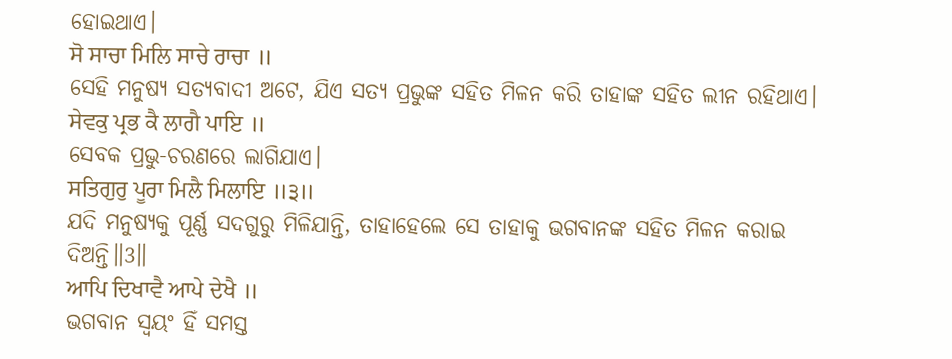ହୋଇଥାଏ।
ਸੋ ਸਾਚਾ ਮਿਲਿ ਸਾਚੇ ਰਾਚਾ ॥
ସେହି ମନୁଷ୍ୟ ସତ୍ୟବାଦୀ ଅଟେ, ଯିଏ ସତ୍ୟ ପ୍ରଭୁଙ୍କ ସହିତ ମିଳନ କରି ତାହାଙ୍କ ସହିତ ଲୀନ ରହିଥାଏ।
ਸੇਵਕੁ ਪ੍ਰਭ ਕੈ ਲਾਗੈ ਪਾਇ ॥
ସେବକ ପ୍ରଭୁ-ଚରଣରେ ଲାଗିଯାଏ।
ਸਤਿਗੁਰੁ ਪੂਰਾ ਮਿਲੈ ਮਿਲਾਇ ॥੩॥
ଯଦି ମନୁଷ୍ୟକୁ ପୂର୍ଣ୍ଣ ସଦଗୁରୁ ମିଳିଯାନ୍ତି, ତାହାହେଲେ ସେ ତାହାକୁ ଭଗବାନଙ୍କ ସହିତ ମିଳନ କରାଇ ଦିଅନ୍ତି॥3॥
ਆਪਿ ਦਿਖਾਵੈ ਆਪੇ ਦੇਖੈ ॥
ଭଗବାନ ସ୍ଵୟଂ ହିଁ ସମସ୍ତ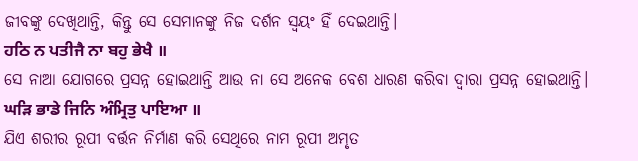ଜୀବଙ୍କୁ ଦେଖିଥାନ୍ତି, କିନ୍ତୁ ସେ ସେମାନଙ୍କୁ ନିଜ ଦର୍ଶନ ସ୍ଵୟଂ ହିଁ ଦେଇଥାନ୍ତି।
ਹਠਿ ਨ ਪਤੀਜੈ ਨਾ ਬਹੁ ਭੇਖੈ ॥
ସେ ନାଆ ଯୋଗରେ ପ୍ରସନ୍ନ ହୋଇଥାନ୍ତି ଆଉ ନା ସେ ଅନେକ ବେଶ ଧାରଣ କରିବା ଦ୍ଵାରା ପ୍ରସନ୍ନ ହୋଇଥାନ୍ତି।
ਘੜਿ ਭਾਡੇ ਜਿਨਿ ਅੰਮ੍ਰਿਤੁ ਪਾਇਆ ॥
ଯିଏ ଶରୀର ରୂପୀ ବର୍ତ୍ତନ ନିର୍ମାଣ କରି ସେଥିରେ ନାମ ରୂପୀ ଅମୃତ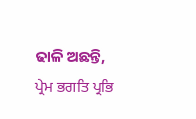ଢାଳି ଅଛନ୍ତି,
ਪ੍ਰੇਮ ਭਗਤਿ ਪ੍ਰਭਿ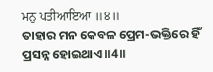ਮਨੁ ਪਤੀਆਇਆ ॥੪॥
ତାହାର ମନ କେବଳ ପ୍ରେମ-ଭକ୍ତିରେ ହିଁ ପ୍ରସନ୍ନ ହୋଇଥାଏ॥4॥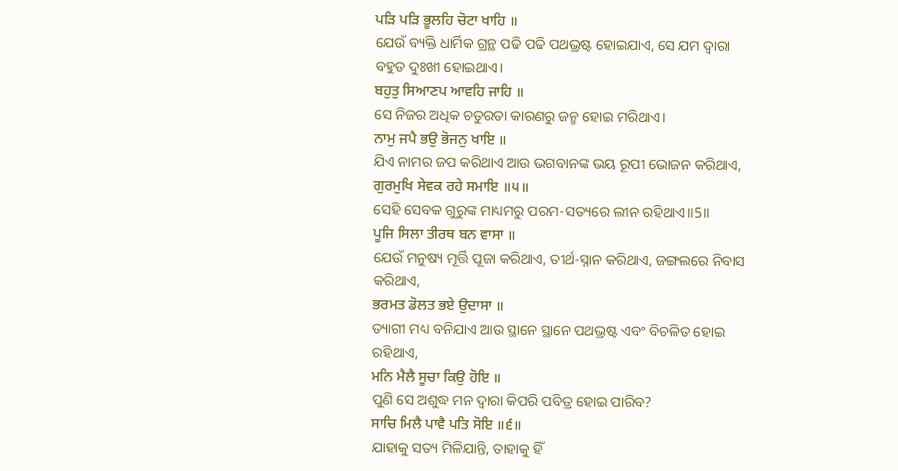ਪੜਿ ਪੜਿ ਭੂਲਹਿ ਚੋਟਾ ਖਾਹਿ ॥
ଯେଉଁ ବ୍ୟକ୍ତି ଧାର୍ମିକ ଗ୍ରନ୍ଥ ପଢି ପଢି ପଥଭ୍ରଷ୍ଟ ହୋଇଯାଏ, ସେ ଯମ ଦ୍ଵାରା ବହୁତ ଦୁଃଖୀ ହୋଇଥାଏ।
ਬਹੁਤੁ ਸਿਆਣਪ ਆਵਹਿ ਜਾਹਿ ॥
ସେ ନିଜର ଅଧିକ ଚତୁରତା କାରଣରୁ ଜନ୍ମ ହୋଇ ମରିଥାଏ।
ਨਾਮੁ ਜਪੈ ਭਉ ਭੋਜਨੁ ਖਾਇ ॥
ଯିଏ ନାମର ଜପ କରିଥାଏ ଆଉ ଭଗବାନଙ୍କ ଭୟ ରୂପୀ ଭୋଜନ କରିଥାଏ,
ਗੁਰਮੁਖਿ ਸੇਵਕ ਰਹੇ ਸਮਾਇ ॥੫॥
ସେହି ସେବକ ଗୁରୁଙ୍କ ମାଧ୍ୟମରୁ ପରମ-ସତ୍ୟରେ ଲୀନ ରହିଥାଏ॥5॥
ਪੂਜਿ ਸਿਲਾ ਤੀਰਥ ਬਨ ਵਾਸਾ ॥
ଯେଉଁ ମନୁଷ୍ୟ ମୂର୍ତ୍ତି ପୂଜା କରିଥାଏ, ତୀର୍ଥ-ସ୍ନାନ କରିଥାଏ, ଜଙ୍ଗଲରେ ନିବାସ କରିଥାଏ,
ਭਰਮਤ ਡੋਲਤ ਭਏ ਉਦਾਸਾ ॥
ତ୍ୟାଗୀ ମଧ୍ୟ ବନିଯାଏ ଆଉ ସ୍ଥାନେ ସ୍ଥାନେ ପଥଭ୍ରଷ୍ଟ ଏବଂ ବିଚଳିତ ହୋଇ ରହିଥାଏ,
ਮਨਿ ਮੈਲੈ ਸੂਚਾ ਕਿਉ ਹੋਇ ॥
ପୁଣି ସେ ଅଶୁଦ୍ଧ ମନ ଦ୍ଵାରା କିପରି ପବିତ୍ର ହୋଇ ପାରିବ?
ਸਾਚਿ ਮਿਲੈ ਪਾਵੈ ਪਤਿ ਸੋਇ ॥੬॥
ଯାହାକୁ ସତ୍ୟ ମିଳିଯାନ୍ତି, ତାହାକୁ ହିଁ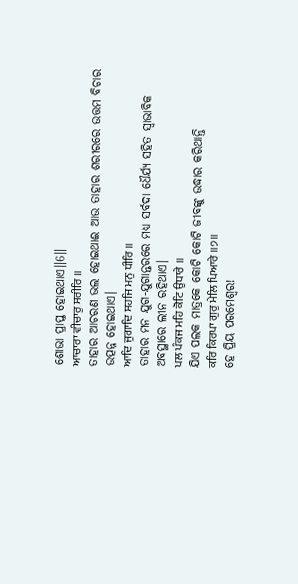ଶୋଭା ପ୍ରାପ୍ତ ହୋଇଥାଏ॥6॥
ਆਚਾਰਾ ਵੀਚਾਰੁ ਸਰੀਰਿ ॥
ତାହାର ଆଚରଣ ଭଲ ହୋଇଥାଈ ଆଉ ତାହାର ଶରୀରରେ ଉତ୍ତମ ବିଚାର ଉତ୍ପନ୍ନ ହୋଇଥାଏ।
ਆਦਿ ਜੁਗਾਦਿ ਸਹਜਿ ਮਨੁ ਧੀਰਿ ॥
ତାହାର ମନ ଯୁଗ-ଯୁଗାନ୍ତରରେ ମଧ୍ୟ ସର୍ବଦା ଧୈର୍ଯ୍ୟ ସହିତ ସ୍ଵାଭାବିକ ଅବସ୍ଥାରେ ଲୀନ ରହିଥାଏ।
ਪਲ ਪੰਕਜ ਮਹਿ ਕੋਟਿ ਉਧਾਰੇ ॥
ଯିଏ ପଲକ ମାତ୍ରକେ କୋଟି କୋଟି ଜୀବଙ୍କୁ ଉଦ୍ଧାର କରିଥାନ୍ତି
ਕਰਿ ਕਿਰਪਾ ਗੁਰੁ ਮੇਲਿ ਪਿਆਰੇ ॥੭॥
ହେ ପ୍ରିୟ ପରମେଶ୍ଵର!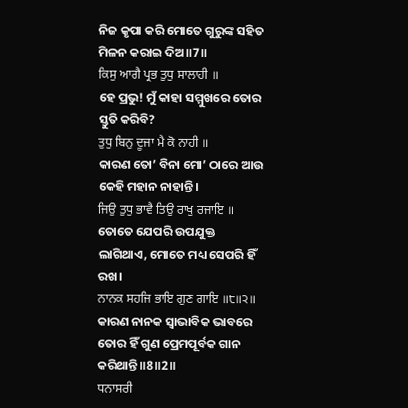ନିଜ କୃପା କରି ମୋତେ ଗୁରୁଙ୍କ ସହିତ ମିଳନ କରାଇ ଦିଅ॥7॥
ਕਿਸੁ ਆਗੈ ਪ੍ਰਭ ਤੁਧੁ ਸਾਲਾਹੀ ॥
ହେ ପ୍ରଭୁ! ମୁଁ କାହା ସମ୍ମୁଖରେ ତୋର ସ୍ତୁତି କରିବି?
ਤੁਧੁ ਬਿਨੁ ਦੂਜਾ ਮੈ ਕੋ ਨਾਹੀ ॥
କାରଣ ତୋ’ ବିନା ମୋ’ ଠାରେ ଆଉ କେହି ମହାନ ନାହାନ୍ତି।
ਜਿਉ ਤੁਧੁ ਭਾਵੈ ਤਿਉ ਰਾਖੁ ਰਜਾਇ ॥
ତୋତେ ଯେପରି ଉପଯୁକ୍ତ ଲାଗିଥାଏ, ମୋତେ ମଧ୍ୟ ସେପରି ହିଁ ରଖ।
ਨਾਨਕ ਸਹਜਿ ਭਾਇ ਗੁਣ ਗਾਇ ॥੮॥੨॥
କାରଣ ନାନକ ସ୍ଵାଭାବିକ ଭାବରେ ତୋର ହିଁ ଗୁଣ ପ୍ରେମପୂର୍ବକ ଗାନ କରିଥାନ୍ତି॥8॥2॥
ਧਨਾਸਰੀ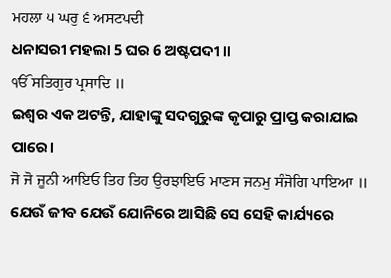ਮਹਲਾ ੫ ਘਰੁ ੬ ਅਸਟਪਦੀ
ଧନାସରୀ ମହଲା 5 ଘର 6 ଅଷ୍ଟପଦୀ ॥
ੴ ਸਤਿਗੁਰ ਪ੍ਰਸਾਦਿ ॥
ଇଶ୍ଵର ଏକ ଅଟନ୍ତି, ଯାହାଙ୍କୁ ସଦଗୁରୁଙ୍କ କୃପାରୁ ପ୍ରାପ୍ତ କରାଯାଇ ପାରେ।
ਜੋ ਜੋ ਜੂਨੀ ਆਇਓ ਤਿਹ ਤਿਹ ਉਰਝਾਇਓ ਮਾਣਸ ਜਨਮੁ ਸੰਜੋਗਿ ਪਾਇਆ ॥
ଯେଉଁ ଜୀବ ଯେଉଁ ଯୋନିରେ ଆସିଛି ସେ ସେହି କାର୍ଯ୍ୟରେ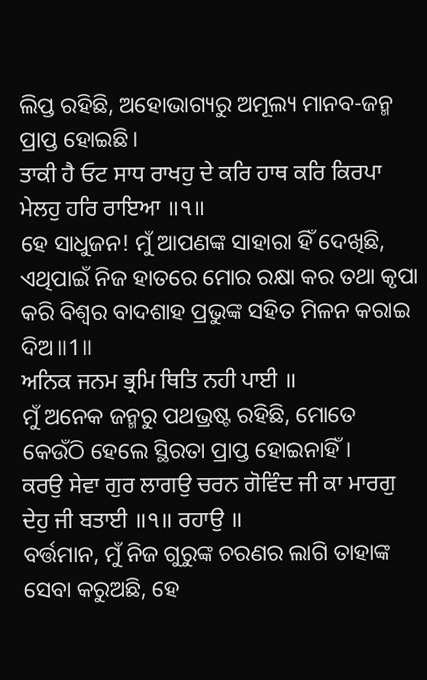ଲିପ୍ତ ରହିଛି, ଅହୋଭାଗ୍ୟରୁ ଅମୂଲ୍ୟ ମାନବ-ଜନ୍ମ ପ୍ରାପ୍ତ ହୋଇଛି।
ਤਾਕੀ ਹੈ ਓਟ ਸਾਧ ਰਾਖਹੁ ਦੇ ਕਰਿ ਹਾਥ ਕਰਿ ਕਿਰਪਾ ਮੇਲਹੁ ਹਰਿ ਰਾਇਆ ॥੧॥
ହେ ସାଧୁଜନ! ମୁଁ ଆପଣଙ୍କ ସାହାରା ହିଁ ଦେଖିଛି, ଏଥିପାଇଁ ନିଜ ହାତରେ ମୋର ରକ୍ଷା କର ତଥା କୃପା କରି ବିଶ୍ଵର ବାଦଶାହ ପ୍ରଭୁଙ୍କ ସହିତ ମିଳନ କରାଇ ଦିଅ॥1॥
ਅਨਿਕ ਜਨਮ ਭ੍ਰਮਿ ਥਿਤਿ ਨਹੀ ਪਾਈ ॥
ମୁଁ ଅନେକ ଜନ୍ମରୁ ପଥଭ୍ରଷ୍ଟ ରହିଛି, ମୋତେ କେଉଁଠି ହେଲେ ସ୍ଥିରତା ପ୍ରାପ୍ତ ହୋଇନାହିଁ।
ਕਰਉ ਸੇਵਾ ਗੁਰ ਲਾਗਉ ਚਰਨ ਗੋਵਿੰਦ ਜੀ ਕਾ ਮਾਰਗੁ ਦੇਹੁ ਜੀ ਬਤਾਈ ॥੧॥ ਰਹਾਉ ॥
ବର୍ତ୍ତମାନ, ମୁଁ ନିଜ ଗୁରୁଙ୍କ ଚରଣର ଲାଗି ତାହାଙ୍କ ସେବା କରୁଅଛି, ହେ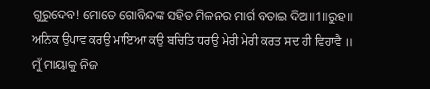ଗୁରୁଦେବ! ମୋତେ ଗୋବିନ୍ଦଙ୍କ ସହିତ ମିଳନର ମାର୍ଗ ବତାଇ ଦିଅ॥1॥ରୁହ॥
ਅਨਿਕ ਉਪਾਵ ਕਰਉ ਮਾਇਆ ਕਉ ਬਚਿਤਿ ਧਰਉ ਮੇਰੀ ਮੇਰੀ ਕਰਤ ਸਦ ਹੀ ਵਿਹਾਵੈ ॥
ମୁଁ ମାୟାକୁ ନିଜ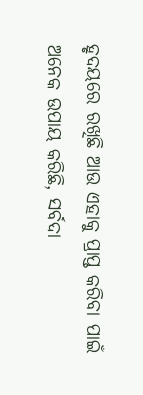ହୃଦୟରେ ରଖିଛି ଆଉ ଏହାକୁ ପ୍ରାପ୍ତ କରିବା ପାଇଁ ଅନେକ ଉପାୟ କରିଛି, ସର୍ବଦା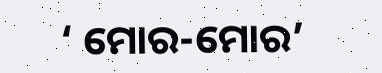‘ ମୋର-ମୋର’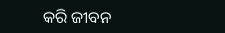କରି ଜୀବନ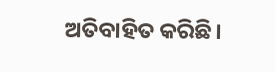ଅତିବାହିତ କରିଛି।